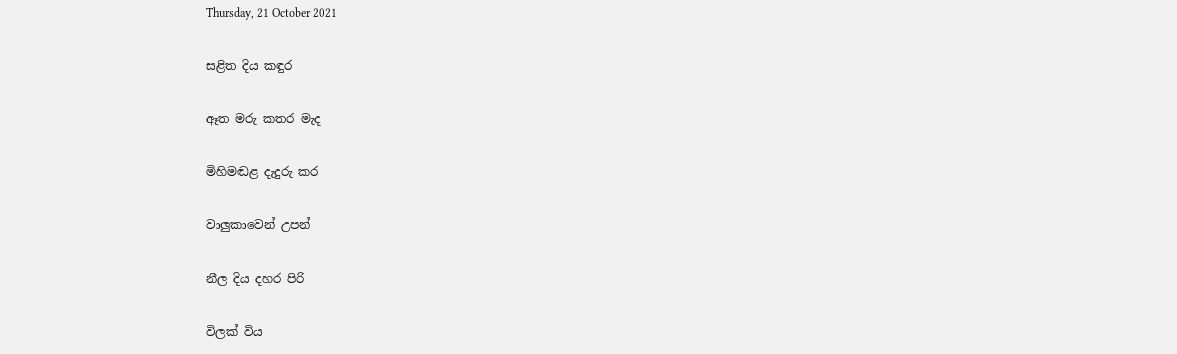Thursday, 21 October 2021

සළිත දිය කඳුර

ඈත මරු කතර මැද

මිහිමඬළ දැදුරු කර

වාලුකාවෙන් උපන්

නීල දිය දහර පිරි

විලක් විය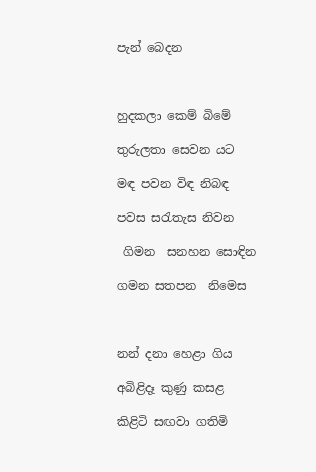පැන් බෙදන



හුදකලා කෙම් බිමේ

තුරුලතා සෙවන යට

මඳ පවන විඳ නිබඳ

පවස සරැතැස නිවන

 ගිමන  සනහන සොඳින

ගමන සතපන  නිමෙස



නන් දනා හෙළා ගිය

අබිළිදෑ කුණු කසළ

කිළිටි සඟවා ගතිමි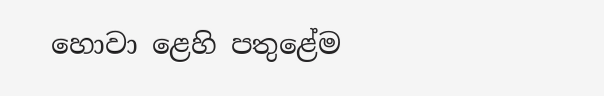හොවා ළෙහි පතුළේම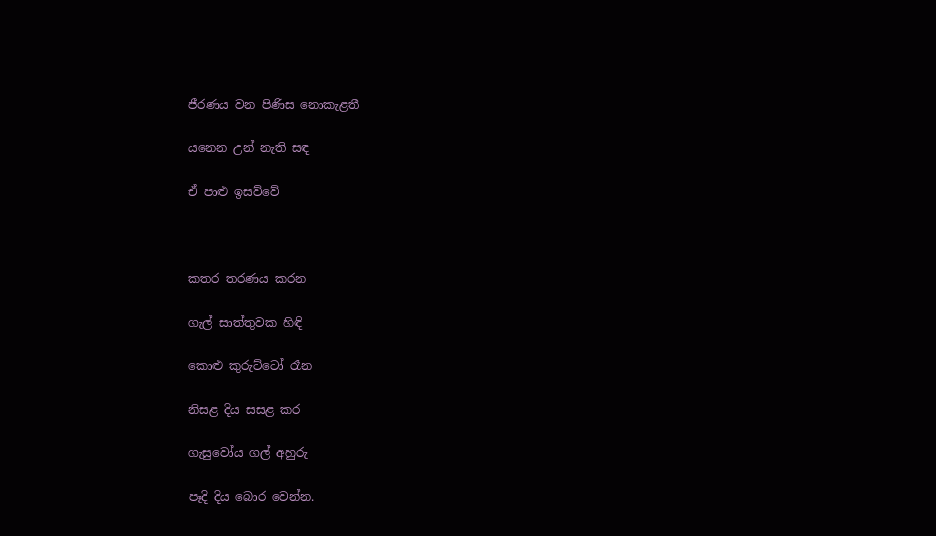ජීරණය වන පිණිස නොකැළතී

යනෙන උන් නැති සඳ

ඒ පාළු ඉසව්වේ



කතර තරණය කරන

ගැල් සාත්තුවක හිඳි

කොළු කුරුට්ටෝ රෑන

නිසළ දිය සසළ කර

ගැසුවෝය ගල් අහුරු

පෑදි දිය බොර වෙන්න.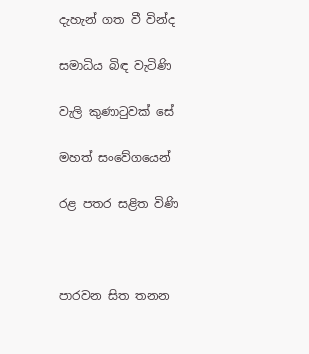දැහැන් ගත වී වින්ද

සමාධිය බිඳ වැටිණි

වැලි කුණාටුවක් සේ

මහත් සංවේගයෙන්

රළ පතර සළිත විණි



පාරවන සිත තනන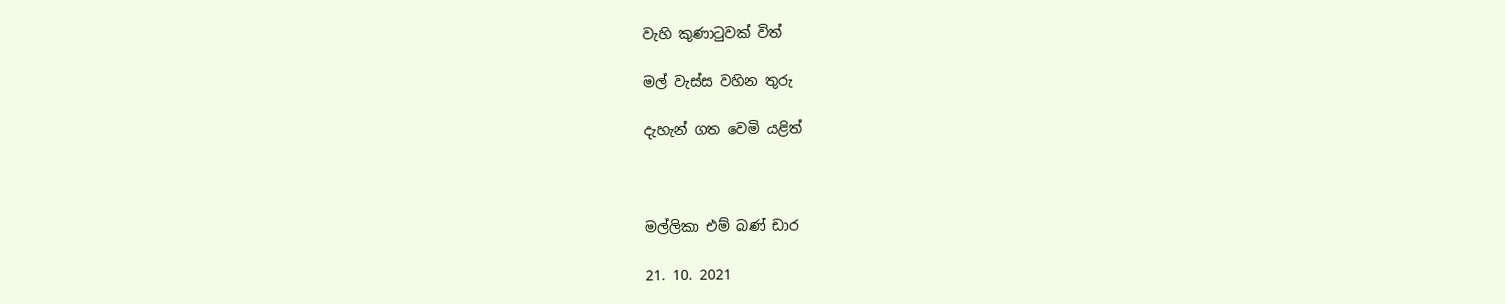වැහි කුණාටුවක් විත්

මල් වැස්ස වහින තුරු

දැහැන් ගත වෙමි යළිත්



මල්ලිකා එම් බණ් ඩාර

21. 10. 2021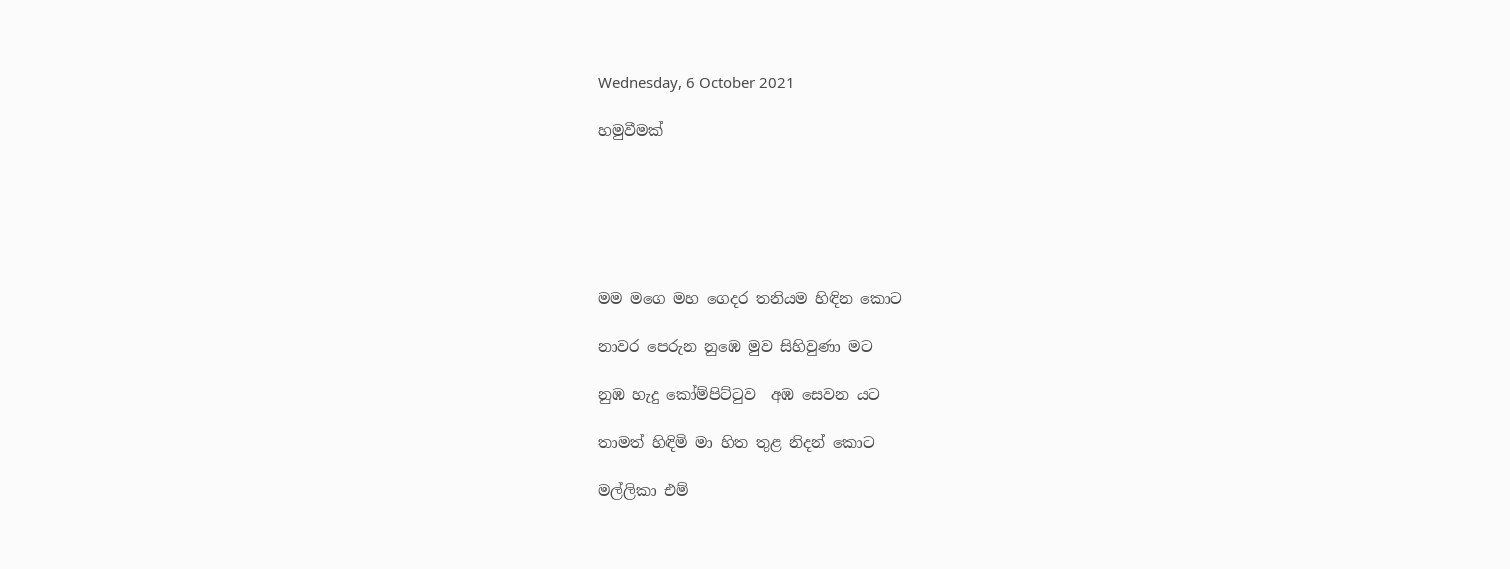Wednesday, 6 October 2021

හමුවීමක්






මම මගෙ මහ ගෙදර තනියම හිඳින කොට

නාවර පෙරුන නුඹෙ මුව සිහිවුණා මට

නුඹ හැදු කෝම්පිට්ටුව  අඹ සෙවන යට

තාමත් හිඳිමි මා හිත තුළ නිදන් කොට

මල්ලිකා එම්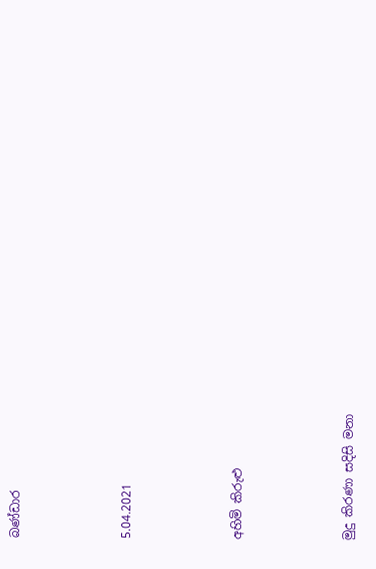බණ්ඩාර



5.04.2021



අහිමි කිරුළු



මුදු කිරණා සදිසි මනා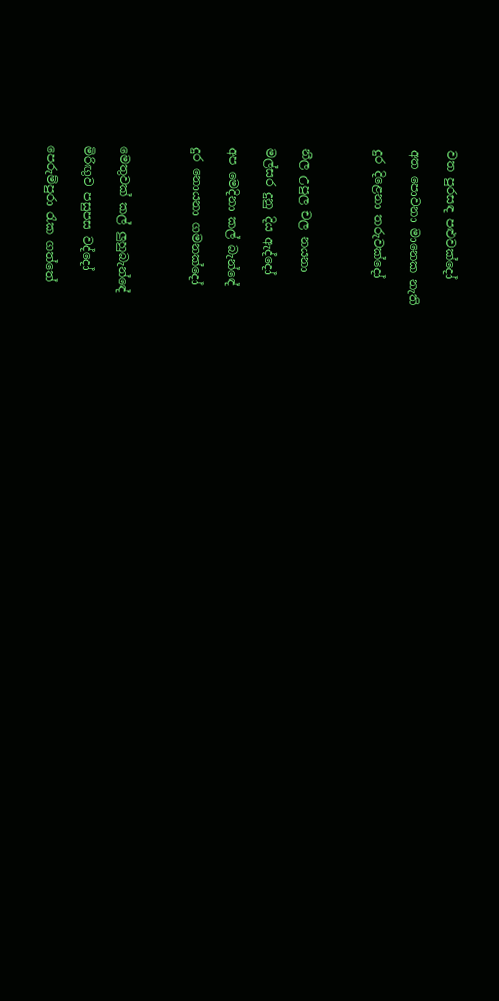වත පුරසඳ පළුවක්දෝ

අත පොවනා මානෙක නැති

දුර දිළෙනා තරුවක්දෝ



නීල උපුල චල නයනා

මල්සර දුනු දිය ඇද්දෝ

අප මෙදිනා කල් බැන්ඳේ

දුර නොයනා ගමනක්දෝ



මෙතුවක් කල් ලුහුබැන්ඳේ

මිරිඟුව පසුපස වද්දෝ

පෙරුම්පුරා රැක ගත්තේ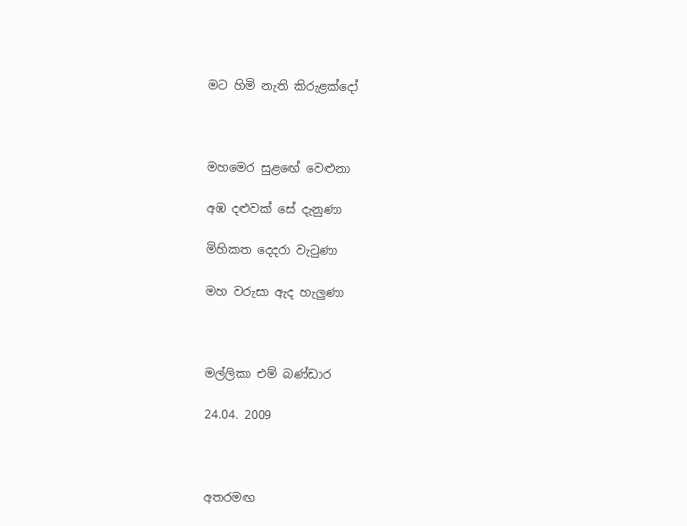මට හිමි නැති කිරුළක්දෝ



මහමෙර සුළඟේ වෙළුනා

අඹ දළුවක් සේ දැනුණා

මිහිකත දෙදරා වැටුණා

මහ වරුසා ඇද හැලුණා



මල්ලිකා එම් බණ්ඩාර

24.04. 2009



අතරමඟ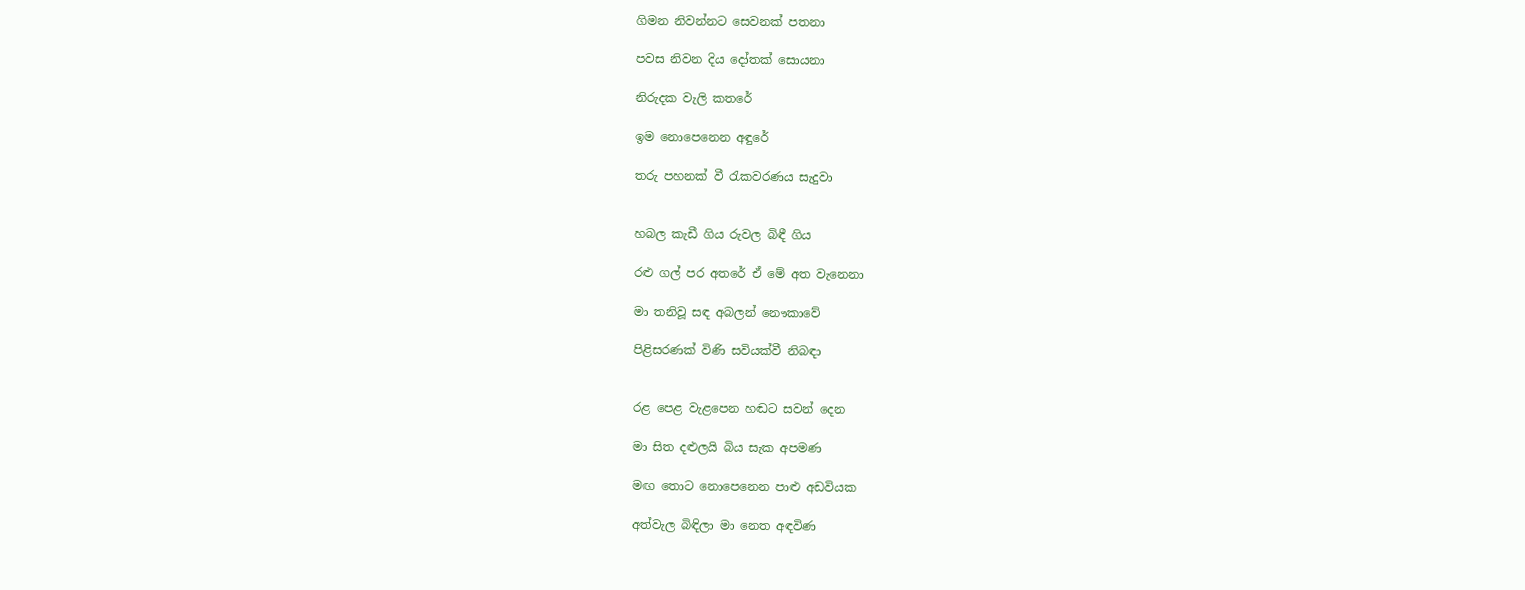ගිමන නිවන්නට සෙවනක් පතනා

පවස නිවන දිය දෝතක් සොයනා

නිරුදක වැලි කතරේ

ඉම නොපෙනෙන අඳුරේ

තරු පහනක් වී රැකවරණය සැදුවා


හබල කැඩී ගිය රුවල බිඳී ගිය

රළු ගල් පර අතරේ ඒ මේ අත වැනෙනා

මා තනිවූ සඳ අබලන් නෞකාවේ

පිළිසරණක් විණි සවියක්වී නිබඳා


රළ පෙළ වැළපෙන හඬට සවන් දෙන

මා සිත දළුලයි බිය සැක අපමණ

මඟ තොට නොපෙනෙන පාළු අඩවියක

අත්වැල බිඳිලා මා නෙත අඳවිණ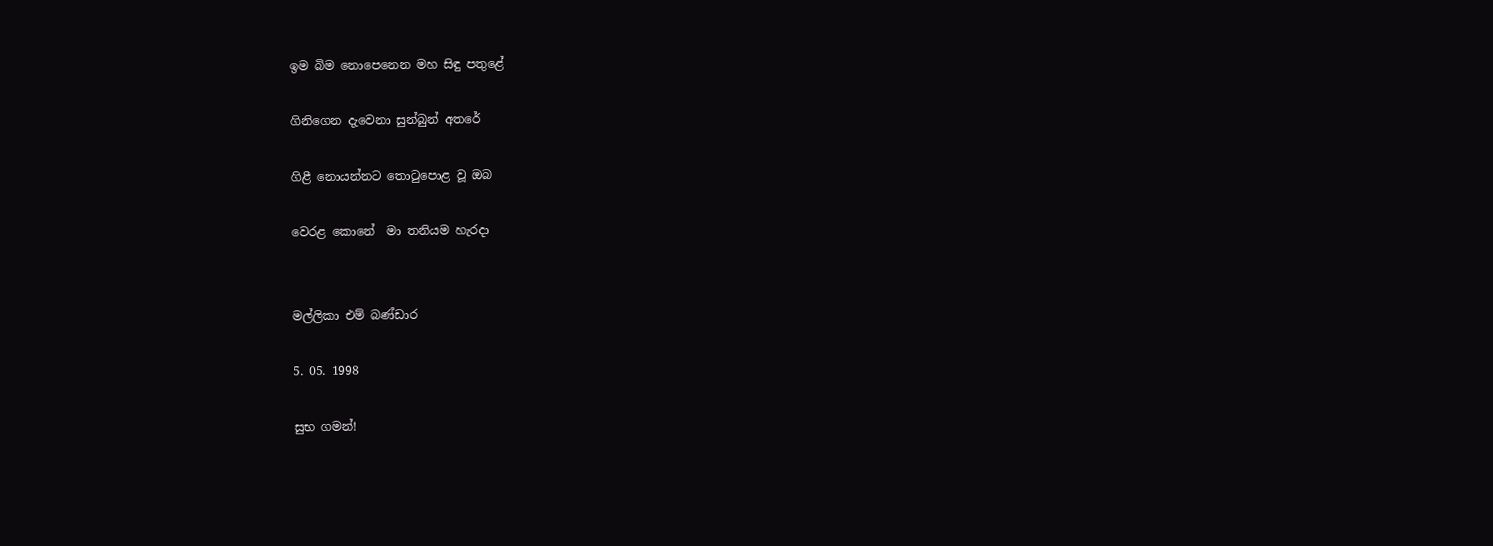ඉම බිම නොපෙනෙන මහ සිඳු පතුළේ

ගිනිගෙන දැවෙනා සුන්බුන් අතරේ

ගිළී නොයන්නට තොටුපොළ වූ ඔබ

වෙරළ කොනේ  මා තනියම හැරදා


මල්ලිකා එම් බණ්ඩාර

5. 05. 1998

සුභ ගමන්!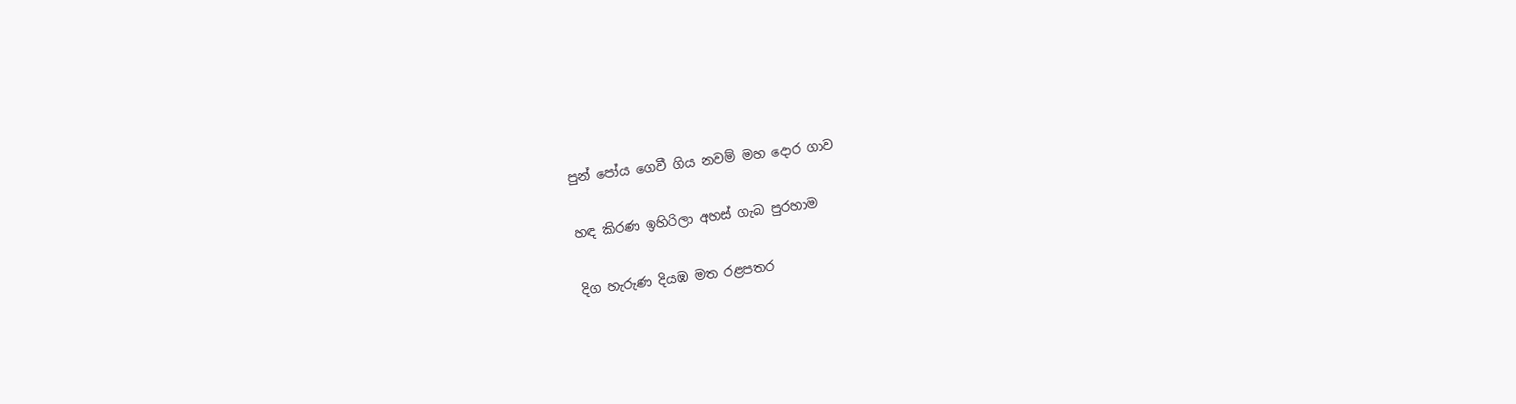පුන් පෝය ගෙවී ගිය නවම් මහ දොර ගාව

හඳ කිරණ ඉහිරිලා අහස් ගැබ පුරහාම

දිග හැරුණ දියඹ මත රළපතර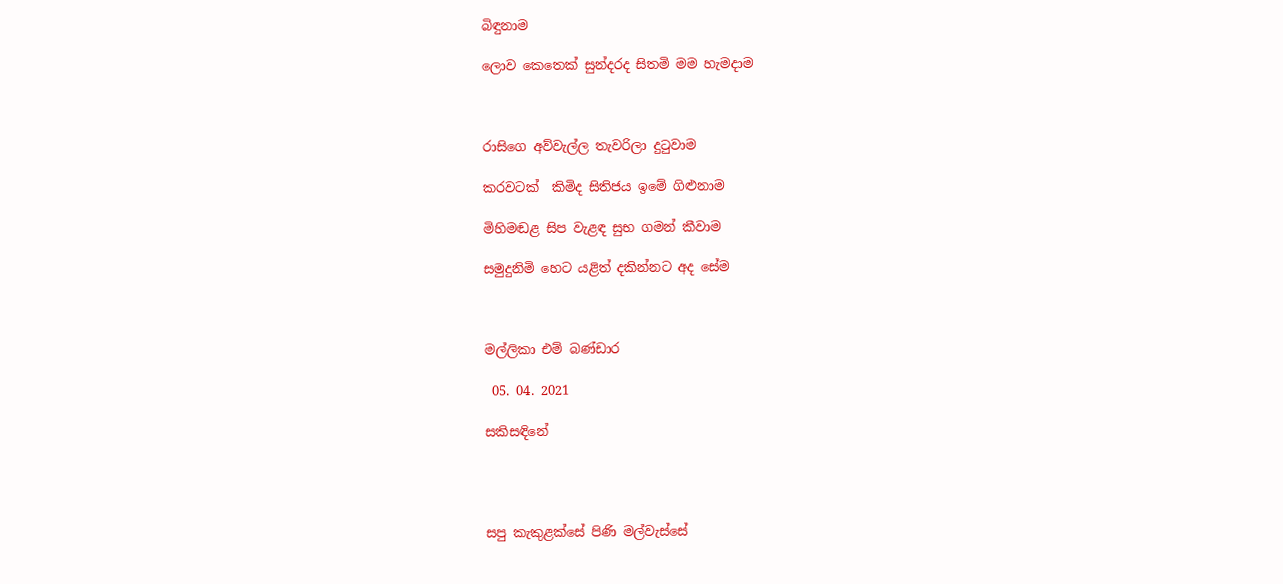බිඳුනාම

ලොව කෙතෙක් සුන්දරද සිතමි මම හැමදාම



රාසිගෙ අව්වැල්ල තැවරිලා දුටුවාම

කරවටක්  කිමිද සිතිජය ඉමේ ගිළුනාම

මිහිමඬළ සිප වැළඳ සුභ ගමන් කීවාම

සමුදුනිමි හෙට යළිත් දකින්නට අද සේම



මල්ලිකා එම් බණ්ඩාර

 05. 04. 2021

සකිසඳිනේ




සපු කැකුළක්සේ පිණි මල්වැස්සේ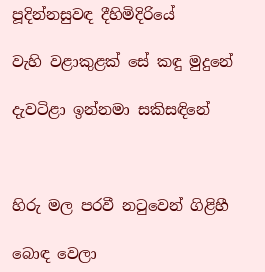පූදින්නසුවඳ දීහිමිදිරියේ

වැහි වළාකුළක් සේ කඳු මුදුනේ

දැවටිළා ඉන්නමා සකිසඳිනේ



හිරු මල පරවී නටුවෙන් ගිළිහී

බොඳ වෙලා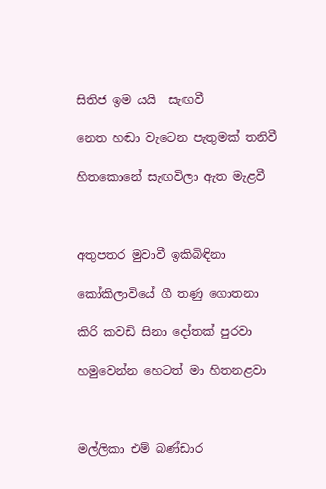සිතිජ ඉම යයි  සැඟවී

නෙත හඬා වැටෙන පැතුමක් තනිවී

හිතකොනේ සැඟවිලා ඇත මැළවී



අතුපතර මුවාවී ඉකිබිඳිනා

කෝකිලාවියේ ගී තණු ගොතනා

කිරි කවඩි සිනා දෝතක් පුරවා

හමුවෙන්න හෙටත් මා හිතනළවා



මල්ලිකා එම් බණ්ඩාර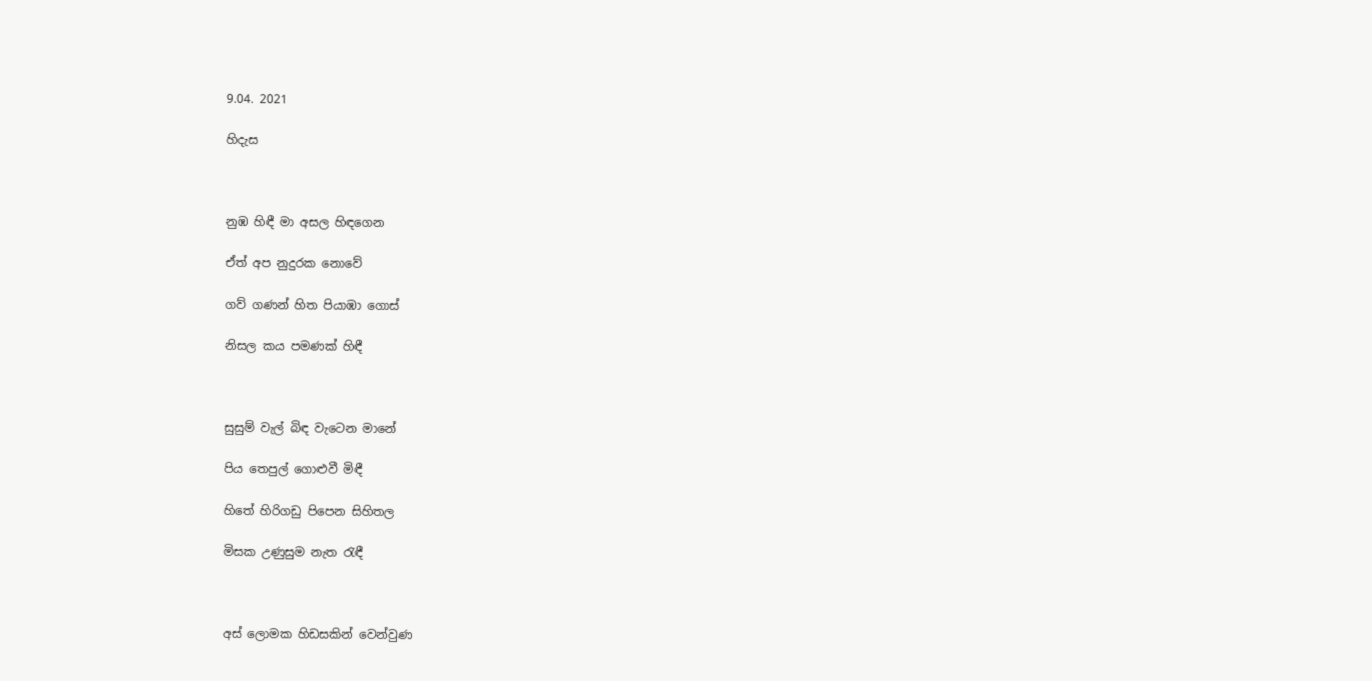9.04. 2021

හිදැස



නුඹ හිඳී මා අසල හිඳගෙන

ඒත් අප නුදුරක නොවේ

ගව් ගණන් හිත පියාඹා ගොස්

නිසල කය පමණක් හිඳී



සුසුම් වැල් බිඳ වැටෙන මානේ

පිය තෙපුල් ගොළුවී මිඳී

හිතේ හිරිගඩු පිපෙන සිහිතල

මිසක උණුසුම නැත රැඳී



අස් ලොමක හිඩසකින් වෙන්වුණ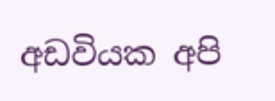අඩවියක අපි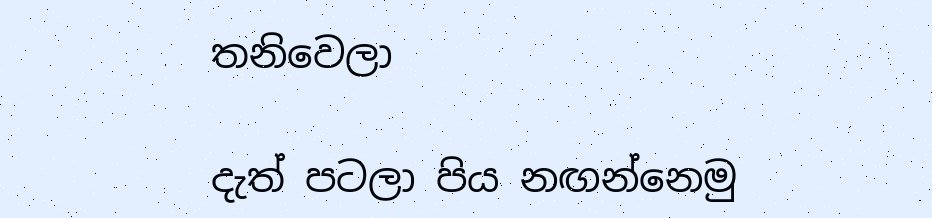තනිවෙලා

දැත් පටලා පිය නඟන්නෙමු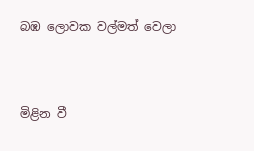බඹ ලොවක වල්මත් වෙලා



මිළින වී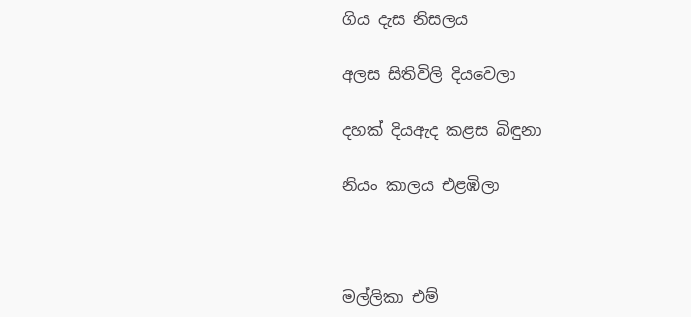ගිය දැස නිසලය

අලස සිතිවිලි දියවෙලා

දහක් දියඇද කළස බිඳුනා

නියං කාලය එළඹිලා



මල්ලිකා එම්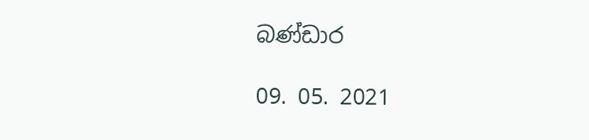බණ්ඩාර

09. 05. 2021